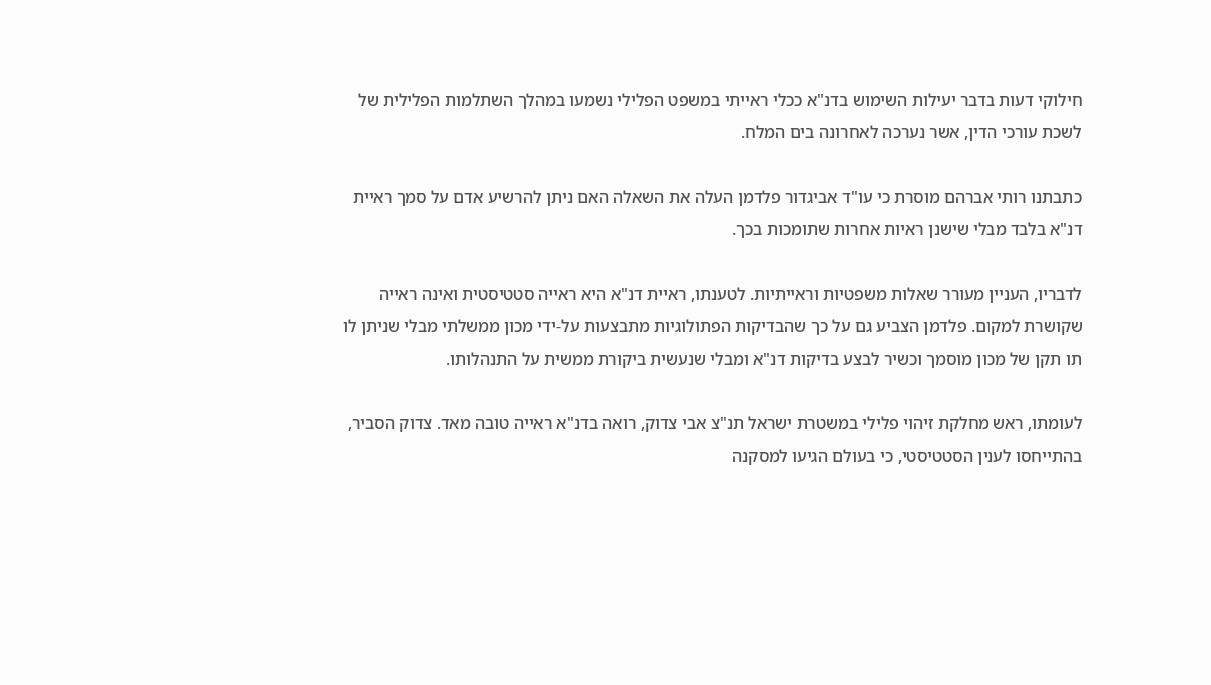חילוקי דעות בדבר יעילות השימוש בדנ"א ככלי ראייתי במשפט הפלילי נשמעו במהלך השתלמות הפלילית של לשכת עורכי הדין, אשר נערכה לאחרונה בים המלח.

כתבתנו רותי אברהם מוסרת כי עו"ד אביגדור פלדמן העלה את השאלה האם ניתן להרשיע אדם על סמך ראיית דנ"א בלבד מבלי שישנן ראיות אחרות שתומכות בכך.

לדבריו, העניין מעורר שאלות משפטיות וראייתיות. לטענתו, ראיית דנ"א היא ראייה סטטיסטית ואינה ראייה שקושרת למקום. פלדמן הצביע גם על כך שהבדיקות הפתולוגיות מתבצעות על-ידי מכון ממשלתי מבלי שניתן לו תו תקן של מכון מוסמך וכשיר לבצע בדיקות דנ"א ומבלי שנעשית ביקורת ממשית על התנהלותו.

לעומתו, ראש מחלקת זיהוי פלילי במשטרת ישראל תנ"צ אבי צדוק, רואה בדנ"א ראייה טובה מאד. צדוק הסביר, בהתייחסו לענין הסטטיסטי, כי בעולם הגיעו למסקנה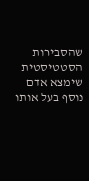שהסבירות הסטטיסטית שימצא אדם נוסף בעל אותו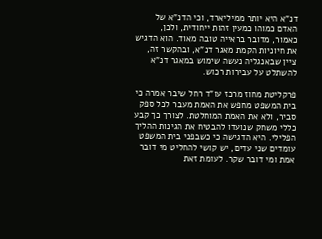דנ"א היא יותר ממיליארד, וכי הדנ"א של האדם כמוהו כמעין זהות ייחודית, ולכן, כאמור, מדובר בראייה טובה מאוד. הוא הדגיש את חיוניות הקמת מאגר דנ"א, ובהקשר זה, ציין שבאנגליה נעשה שימוש במאגר דנ"א להשתלט על עבירות רכוש.

פרקליטת מחוז מרכז עו"ד רחל שיבר אמרה כי בית המשפט מחפש את האמת מעבר לכל ספק סביר, ולא את האמת המוחלטת. לצורך כך קבע כללי משחק שנועדו להבטיח את הגינות ההליך הפלילי. היא הדגישה כי כשבפני בית המשפט עומדים שני עדים, יש קושי להחליט מי דובר אמת ומי דובר שקר. לעומת זאת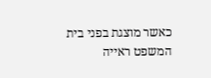כאשר מוצגת בפני בית המשפט ראייה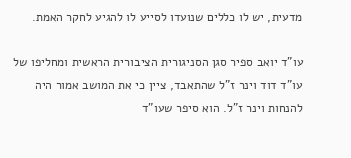מדעית, יש לו כללים שנועדו לסייע לו להגיע לחקר האמת.

עו"ד יואב ספיר סגן הסניגורית הציבורית הראשית ומחליפו של עו"ד דוד וינר ז"ל שהתאבד, ציין כי את המושב אמור היה להנחות וינר ז"ל. הוא סיפר שעו"ד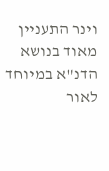וינר התעניין מאוד בנושא הדנ"א במיוחד לאור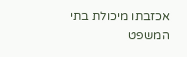אכזבתו מיכולת בתי המשפט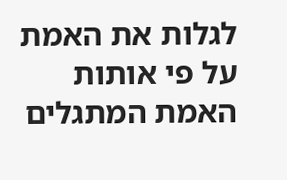לגלות את האמת על פי אותות האמת המתגלים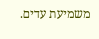משמיעת עדים.